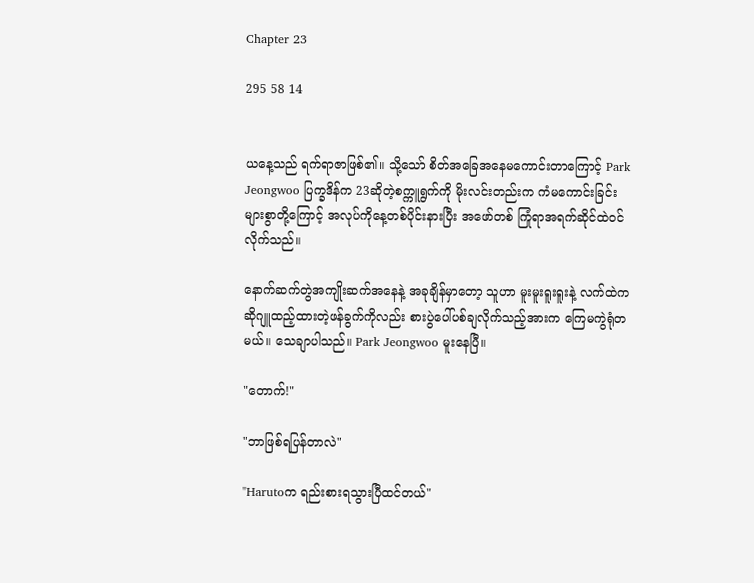Chapter 23

295 58 14


ယနေ့သည် ရက်ရာဇာဖြစ်၏။ သို့သော် စိတ်အခြေအနေမကောင်းတာကြောင့် Park Jeongwoo ပြက္ခဒိန်က 23ဆိုတဲ့စက္ကူရွက်ကို မိုးလင်းတည်းက ကံမကောင်းခြင်းများစွာတို့ကြောင့် အလုပ်ကိုနေ့တစ်ပိုင်းနားပြီး အဖော်တစ် ကြုံရာအရက်ဆိုင်ထဲဝင်လိုက်သည်။

နောက်ဆက်တွဲအကျိုးဆက်အနေနဲ့ အခုချိန်မှာတော့ သူဟာ မူးမူးရူးရူးနဲ့ လက်ထဲက ဆိုဂျူထည့်ထားတဲ့ဖန်ခွက်ကိုလည်း စားပွဲပေါ်ပစ်ချလိုက်သည့်အားက ကြေမကွဲရုံတမယ်။ သေချာပါသည်။ Park Jeongwoo မူးနေပြီ။

"တောက်!"

"ဘာဖြစ်ရပြန်တာလဲ"

"Harutoက ရည်းစားရသွားပြီထင်တယ်"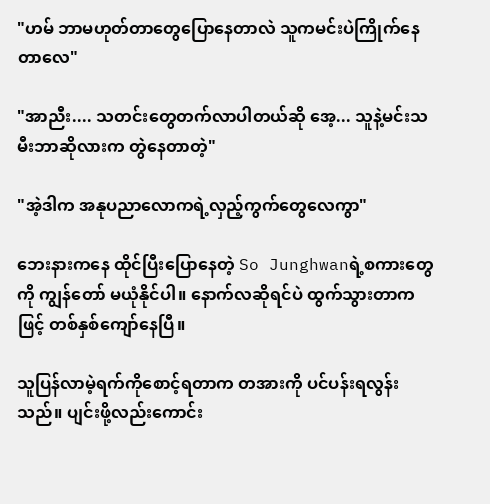"ဟမ် ဘာမဟုတ်တာတွေပြောနေတာလဲ သူကမင်းပဲကြိုက်နေတာလေ"

"အာညီး.... သတင်းတွေတက်လာပါတယ်ဆို အေ့... သူနဲ့မင်းသမီးဘာဆိုလားက တွဲနေတာတဲ့"

"အဲ့ဒါက အနုပညာလောကရဲ့လှည့်ကွက်တွေလေကွာ"

ဘေးနားကနေ ထိုင်ပြီးပြောနေတဲ့ So Junghwanရဲ့စကားတွေကို ကျွန်တော် မယုံနိုင်ပါ။ နောက်လဆိုရင်ပဲ ထွက်သွားတာကဖြင့် တစ်နှစ်ကျော်နေပြီ။

သူပြန်လာမဲ့ရက်ကိုစောင့်ရတာက တအားကို ပင်ပန်းရလွန်းသည်။ ပျင်းဖို့လည်းကောင်း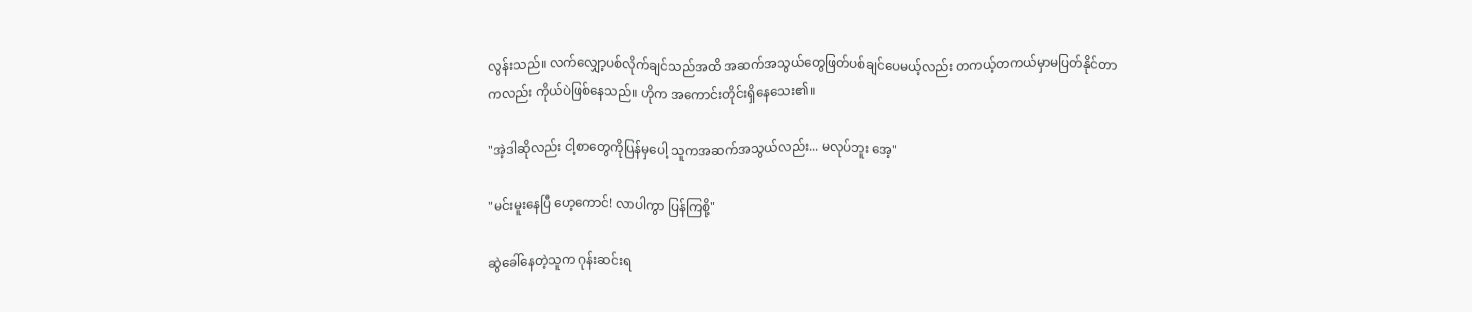လွန်းသည်။ လက်လျှော့ပစ်လိုက်ချင်သည်အထိ အဆက်အသွယ်တွေဖြတ်ပစ်ချင်ပေမယ့်လည်း တကယ့်တကယ်မှာမပြတ်နိုင်တာကလည်း ကိုယ်ပဲဖြစ်နေသည်။ ဟိုက အကောင်းတိုင်းရှိနေသေး၏။

"အဲ့ဒါဆိုလည်း ငါ့စာတွေကိုပြန်မှပေါ့ သူကအဆက်အသွယ်လည်း... မလုပ်ဘူး အေ့"

"မင်းမူးနေပြီ ဟေ့ကောင်! လာပါကွာ ပြန်ကြစို့"

ဆွဲခေါ်နေတဲ့သူက ဂုန်းဆင်းရ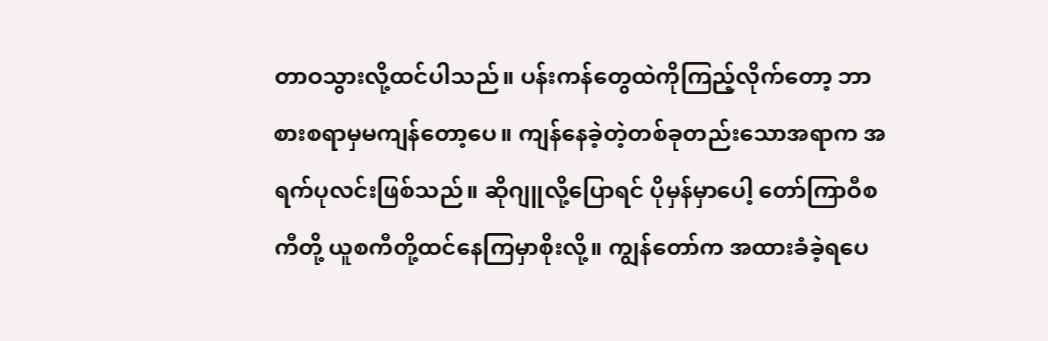တာဝသွားလို့ထင်ပါသည်။ ပန်းကန်တွေထဲကိုကြည့်လိုက်တော့ ဘာစားစရာမှမကျန်တော့ပေ။ ကျန်နေခဲ့တဲ့တစ်ခုတည်းသောအရာက အရက်ပုလင်းဖြစ်သည်။ ဆိုဂျူလို့ပြောရင် ပိုမှန်မှာပေါ့ တော်ကြာဝီစကီတို့ ယူစကီတို့ထင်နေကြမှာစိုးလို့။ ကျွန်တော်က အထားခံခဲ့ရပေ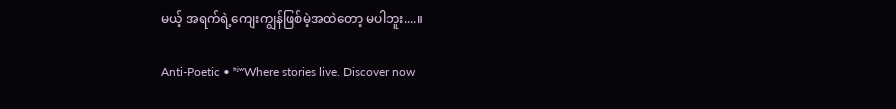မယ့် အရက်ရဲ့ကျေးကျွန်ဖြစ်မဲ့အထဲတော့ မပါဘူး....။

Anti-Poetic • ʰʲʷWhere stories live. Discover now